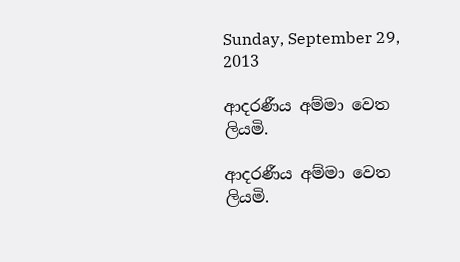Sunday, September 29, 2013

ආදරණීය අම්මා වෙත ලියමි.

ආදරණීය අම්මා වෙත ලියමි.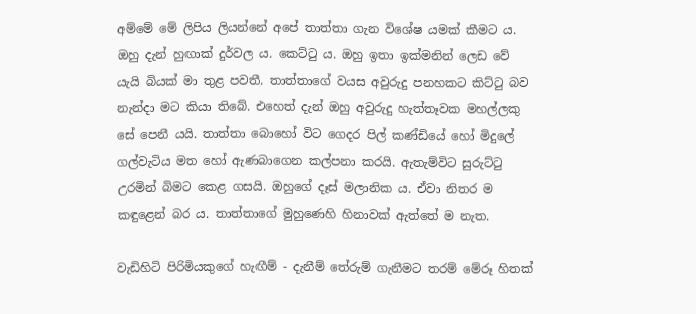අම්මේ මේ ලිපිය ලියන්නේ අපේ තාත්තා ගැන විශේෂ යමක් කීමට ය. ඔහු දැන් හුඟාක් දුර්වල ය. කෙට්ටු ය. ඔහු ඉතා ඉක්මනින් ලෙඩ වේ යැයි බියක් මා තුළ පවතී. තාත්තාගේ වයස අවුරුදු පනහකට කිට්ටු බව නැන්දා මට කියා තිබේ. එහෙත් දැන් ඔහු අවුරුදු හැත්තෑවක මහල්ලකු සේ පෙනී යයි. තාත්තා බොහෝ විට ගෙදර පිල් කණ්ඩියේ හෝ මිදුලේ ගල්වැටිය මත ‍හෝ ඇණබාගෙන කල්පනා කරයි. ඇතැම්විට සුරුට්ටු උරමින් බිමට කෙළ ගසයි. ඔහුගේ දෑස් මලානික ය. ඒවා නිතර ම කඳුළෙන් බර ය. තාත්තාගේ මුහුණෙහි හිනාවක් ඇත්තේ ම නැත.

වැඩිහිටි පිරිමියකුගේ හැඟීම් - දැනීම් තේරුම් ගැනීමට තරම් මේරූ හිතක්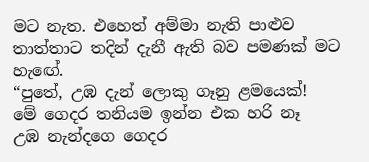මට නැත. එහෙත් අම්මා නැති පාළුව තාත්තාට තදින් දැනී ඇති බව පමණක් මට හැ‍ඟේ.
“පුතේ, උඹ දැන් ලොකු ගෑනු ළමයෙක්!
මේ ගෙදර තනියම ඉන්න එක හරි නෑ
උඹ නැන්දගෙ ගෙදර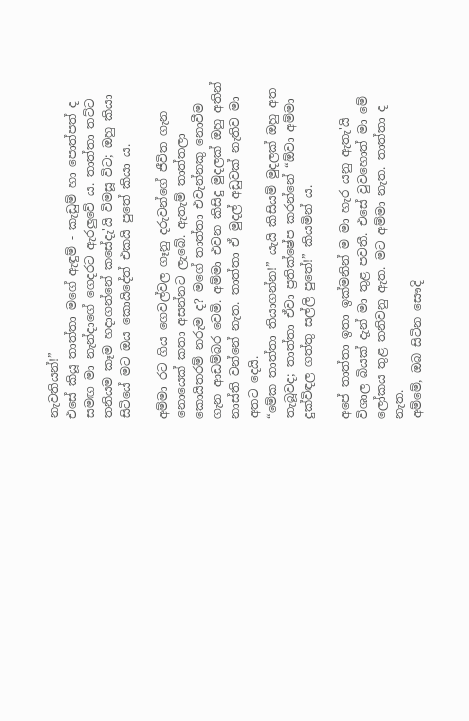නැවතියන්!”
එසේ කියූ තාත්තා මගේ ඇඳුම් - කැඩුම් හා පොත්පත් ද සමඟ මා නැන්දාගේ ගෙදරට ඇරලුවේ ය. තාත්තා තට්ට තනියම කෑම හදාගන්නේ කසේදැ'යි විමසූ විට; ඔහු කියා සිටියේ මට ඔය කොයිදේත් එකයි පුතේ කියා ය.

අම්මා රට ගිය ගෙවල්වල ගෑනු දරුවන්ගේ ජීවිත ගැන නොයෙක් කතා අසන්නට ල‍ැබේ. ඇතැම් තාත්තලා කොයිතරම් නරුම ද? මගේ තාත්තා එවැන්නකු නොවීම ගැන ආඩම්බර වෙමි. අම්මා එවන කිසිදු මුදලක් ඔහු අතින් නාස්ති වන්නේ නැත. තාත්තා ඒ මුදල් අඩුවක් නැතිව මා අතට දෙයි.
“මේක තාත්තා තියාගන්න!” යැයි කිසියම් මුදලක් ඔහු අත තැබූවද; තාත්තා ඒවා ප්‍රතික්ෂේප කරන්නේ “ඕවා අම්මා දුක්විඳල ගත්තු සල්ලි පුතේ!” කියමින් ය.

අපේ තාත්තා ඉතා ඉක්මනින් ම මා හැර යනු ඇතැ'යි විශාල බියක් දැන් මා තුළ පවතී. එසේ වුවහොත් මා මේ ලෝකය තුළ තනිවනු ඇත. මට අම්මා නැත. තාත්තා ද නැත.
අම්මේ, ඔබ සිටින සෞදි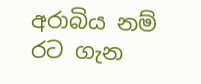අරාබිය නම් රට ගැන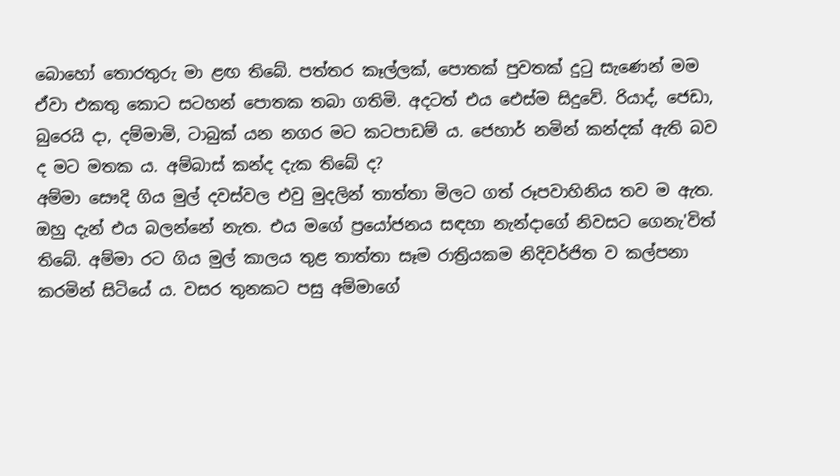බොහෝ තොරතුරු මා ළඟ තිබේ. පත්තර කෑල්ලක්, පොතක් පුවතක් දුටු සැණෙන් මම ඒවා එකතු කොට සටහන් පොතක තබා ගතිමි. අදටත් එය එ‍ෙස්ම සිදුවේ. රියාද්, ජෙඩා, බුරෙයි දා, දම්මාමි, ටාබුක් යන නගර මට කටපාඩම් ය. ජෙහාර් නමින් කන්දක් ඇති බව ද මට මතක ය. අම්බාස් කන්ද දැක තිබේ ද?
අම්මා සෞදි ගිය මුල් දවස්වල එවු මුදලින් තාත්තා මිලට ගත් රූපවාහිනිය තව ම ඇත. ඔහු දැන් එය බලන්නේ නැත. එය මගේ ප්‍රයෝජනය සඳහා නැන්දාගේ නිවසට ‍ගෙනැ'විත් තිබේ. අම්මා රට ගිය මුල් කාලය තුළ තාත්තා සෑම රාත්‍රියකම නිදිවර්ජිත ව කල්පනා කරමින් සිටියේ ය. වසර තුනකට පසු අම්මාගේ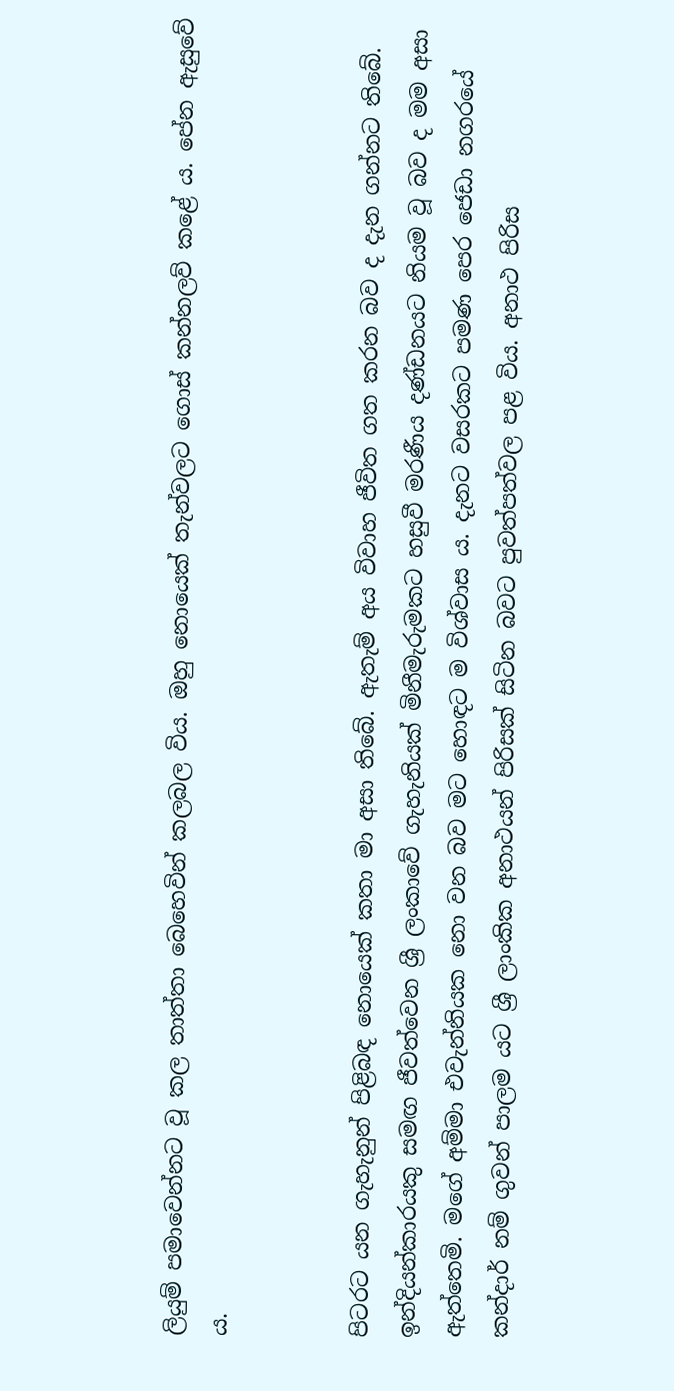ලියුම් පමාවෙන්නට වූ කල තාත්තා බෙහෙවින් කලබල විය. ඔහු නොයෙක් තැන්වලට ගොස් කන්නලව් කළේ ය. පේන ඇසුවේ ය.


පිටරට යන ගැහැනුන් පිළිබඳ නොයෙක් කතා මා අසා තිබේ. ඇතැම් අය විවාහ ජීවිත ගත කරන බව ද දැන ගන්නට තිබේ. ඉන්දියන්කාරයකු සමඟ ජීවත්වෙන ශ්‍රී ලංකාවේ ගැහැනියක් මිනීමැරුමකට හසුවී මරණීය දණ්ඩනයට නියම වූ බව ද මම අසා ඇත්තෙමි. මගේ අම්මා එවැන්නියක නො වන බව මට හොඳට ම විශ්වාස ය. දැනට වසරකට පමණ පෙර ජෙඩා නගරයේ කන්දාර් නම් ගුවන් පාලම යට ශ්‍රී ලාංකික අනාථයන් පිරිසක් සිටින බවට පුවත්පත්වල පළ විය. අනාථ පිරිස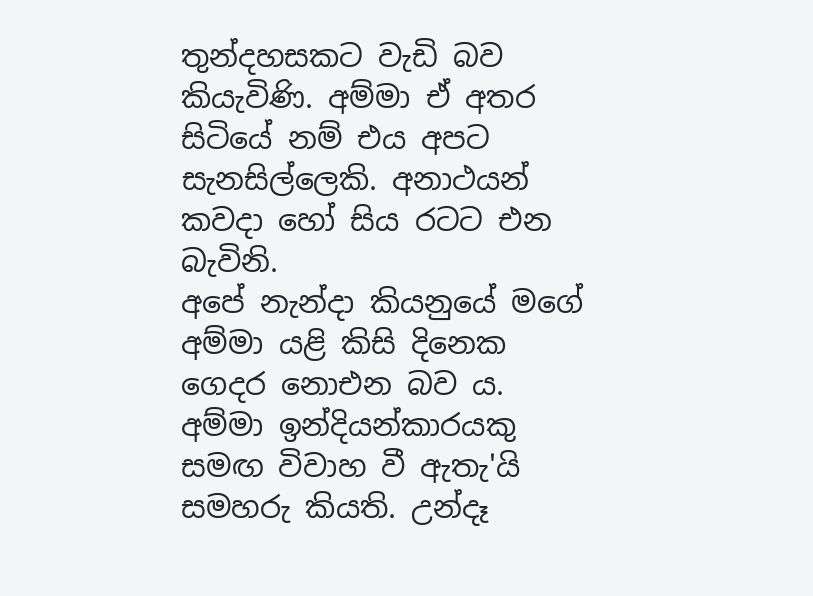තුන්දහසකට වැඩි බව කියැවිණි. අම්මා ඒ අතර සිටියේ නම් එය අපට සැනසිල්ලෙකි. අනාථයන් කවදා හෝ සිය රටට එන බැවිනි.
අපේ නැන්දා කියනුයේ මගේ අම්මා යළි කිසි දිනෙක ගෙදර නොඑන බව ය. අම්මා ඉන්දියන්කාරයකු සමඟ විවාහ වී ඇතැ'යි සමහරු කියති. උන්දෑ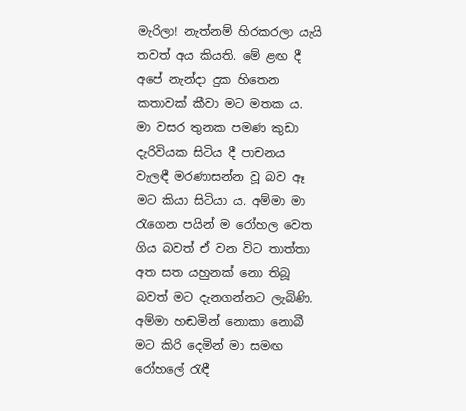මැරිලා! නැත්නම් හිරකරලා යැයි තවත් අය කියති. මේ ළඟ දී අපේ නැන්දා දුක හිතෙන කතාවක් කීවා මට මතක ය. මා වසර තුනක පමණ කුඩා දැරිවියක සිටිය දී පාචනය වැලඳී මරණාසන්න වූ බව ඈ මට කියා සිටියා ය. අම්මා මා රැගෙන පයින් ම රෝහල වෙත ගිය බවත් ඒ වන විට තාත්තා අත සත යහුනක් නො තිබූ බවත් මට දැනගන්නට ලැබිණි. අම්මා හඬමින් නොකා නොබී මට කිරි දෙමින් මා සමඟ රෝහලේ රැඳී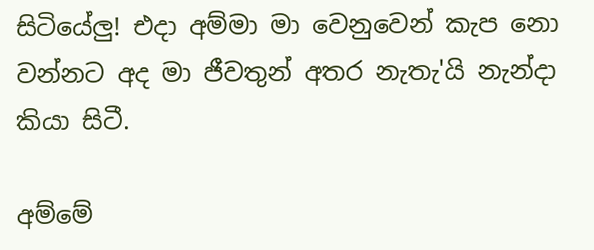සිටියේලු! එදා අම්මා මා වෙනුවෙන් කැප නො වන්නට අද මා ජීවතුන් අතර නැතැ'යි නැන්දා කියා සිටී.

අම්මේ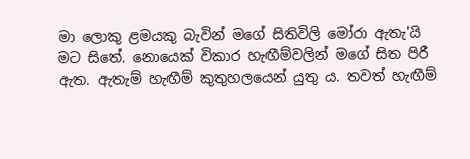මා ලොකු ළමයකු බැවින් මගේ සිතිවිලි මෝරා ඇතැ'යි මට සිතේ. නොයෙක් විකාර හැඟීම්වලින් මගේ සිත පිරී ඇත. ඇතැම් හැඟීම් කුතුහලයෙන් යුතු ය. තවත් හැඟීම්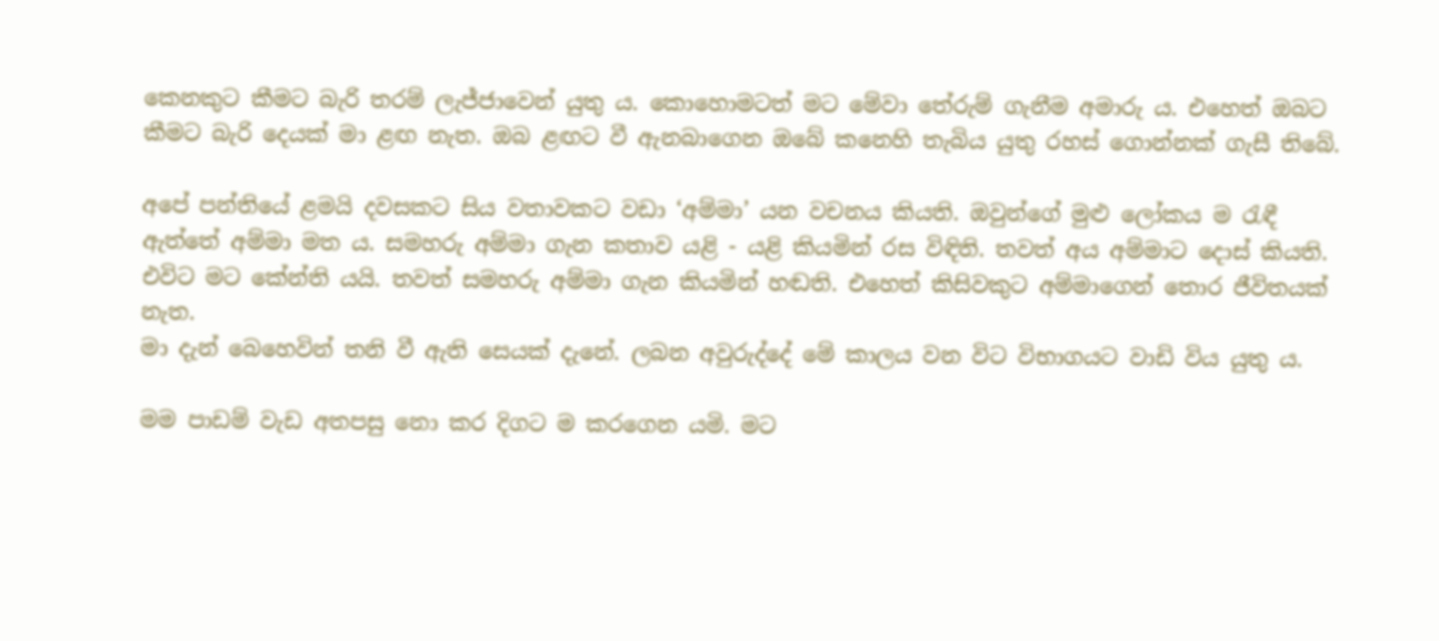කෙනකුට කීමට බැරි තරම් ලැජ්ජාවෙන් යුතු ය. කොහොමටත් මට මේවා තේරුම් ගැනීම අමාරු ය. එහෙත් ඔබට කීමට බැරි දෙයක් මා ළඟ නැත. ඔබ ළඟට වී ඇනබාගෙන ඔබේ කනෙහි තැබිය යුතු රහස් ගොන්නක් ගැසී තිබේ.

අපේ පන්තියේ ළමයි දවසකට සිය වතාවකට වඩා ‘අම්මා’ යන වචනය කියති. ඔවුන්ගේ මුළු ලෝකය ම රැඳී ඇත්තේ අම්මා මත ය. සමහරු අම්මා ගැන කතාව යළි - යළි කියමින් රස විඳිති. තවත් අය අම්මාට දොස් කියති. එවිට මට කේන්ති යයි. තවත් සමහරු අම්මා ගැන කියමින් හඬති. එහෙත් කිසිවකුට අම්මාගෙන් තොර ජීවිතයක් නැත.
මා දැන් බෙහෙවින් තනි වී ඇති සෙයක් දැනේ. ලබන අවුරුද්දේ මේ කාලය වන විට විභාගයට වාඩි විය යුතු ය.

මම පාඩම් වැඩ අතපසු නො කර දිගට ම කරගෙන යමි. මට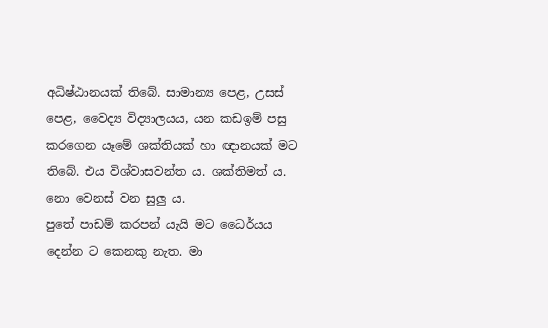අධිෂ්ඨානයක් තිබේ. සාමාන්‍ය පෙළ, උසස් පෙළ, වෛද්‍ය විද්‍යාලයය, යන කඩඉම් පසු කරගෙන යෑමේ ශක්තියක් හා ඥානයක් මට තිබේ. එය විශ්වාසවන්ත ය. ශක්තිමත් ය. නො වෙනස් වන සුලු ය.
පුතේ පාඩම් කරපන් යැයි මට ධෛර්යය දෙන්න ට කෙනකු නැත. මා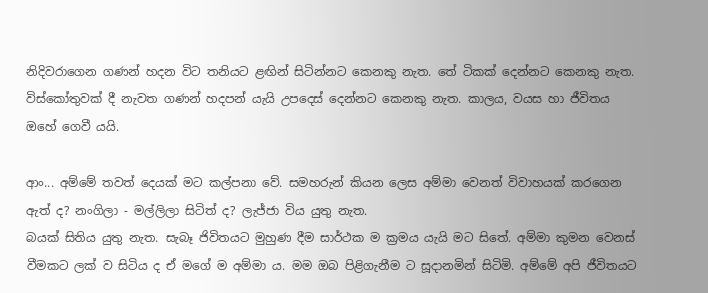නිදිවරාගෙන ගණන් හදන විට තනියට ළඟින් සිටින්නට කෙනකු නැත. තේ ටිකක් දෙන්නට කෙනකු නැත. විස්කෝතුවක් දී නැවත ගණන් හදපන් යැයි උපදෙස් දෙන්නට කෙනකු නැත. කාලය, වයස හා ජීවිතය ඔහේ ගෙවී යයි.

ආං... අම්මේ තවත් දෙයක් මට කල්පනා වේ. සමහරුන් කියන ලෙස අම්මා වෙනත් විවාහයක් කරගෙන ඇත් ද? නංගිලා - මල්ලිලා සිටිත් ද? ලැජ්ජා විය යුතු නැත.
බයක් සිතිය යුතු නැත. සැබෑ ජිවිතයට මුහුණ දීම සාර්ථක ම ක්‍රමය යැයි මට සිතේ. අම්මා කුමන වෙනස් වීමකට ලක් ව සිටිය ද ඒ මගේ ම අම්මා ය. මම ඔබ පිළිගැනීම ට සූදානමින් සිටිමි. අම්මේ අපි ජීවිතයට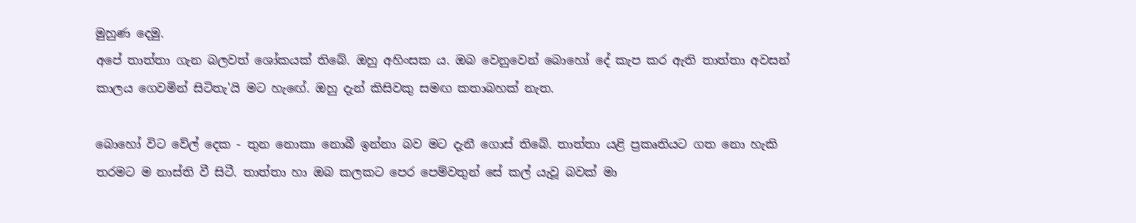මුහුණ දෙමු.
අපේ තාත්තා ගැන බලවත් ශෝකයක් තිබේ. ඔහු අහිංසක ය. ඔබ වෙනුවෙන් බොහෝ දේ කැප කර ඇති තාත්තා අවසන් කාලය ගෙවමින් සිටිතැ'යි මට හැ‍ඟේ. ඔහු දැන් කිසිවකු සමඟ කතාබහක් නැත.

බොහෝ විට වේල් දෙක - තුන නොකා නොබී ඉන්නා බව මට දැනී ගොස් තිබේ. තාත්තා යළි ප්‍රකෘතියට ගත නො හැකි තරමට ම නාස්ති වී සිටී. තාත්තා හා ඔබ කලකට පෙර පෙම්වතුන් සේ කල් යැවූ බවක් මා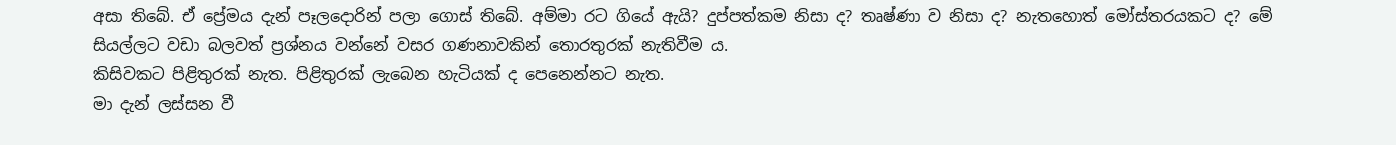අසා තිබේ. ඒ ප්‍රේමය දැන් පෑලදොරින් පලා ගොස් තිබේ. අම්මා රට ගියේ ඇයි? දුප්පත්කම නිසා ද? තෘෂ්ණා ව නිසා ද? නැතහොත් මෝස්තරයකට ද? මේ සියල්ලට වඩා බලවත් ප්‍රශ්නය වන්නේ වසර ගණනාවකින් තොරතුරක් නැතිවීම ය.
කිසිවකට පිළිතුරක් නැත. පිළිතුරක් ලැබෙන හැටියක් ද පෙනෙන්නට නැත.
මා දැන් ලස්සන වී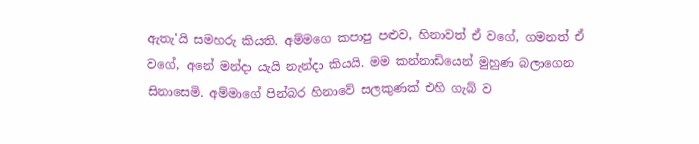ඇතැ'යි සමහරු කියති. අම්මගෙ කපාපු පළුව, හිනාවත් ඒ වගේ, ගමනත් ඒ වගේ, අනේ මන්දා යැයි නැන්දා කියයි. මම කන්නාඩියෙන් මුහුණ බලාගෙන සිනාසෙමි. අම්මාගේ පින්බර හිනාවේ සලකුණක් එහි ගැබ් ව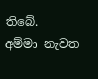තිබේ.
අම්මා නැවත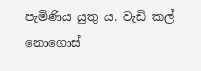පැමිණිය යුතු ය. වැඩි කල් නොගොස්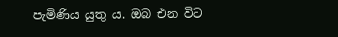පැමිණිය යුතු ය. ඔබ එන විට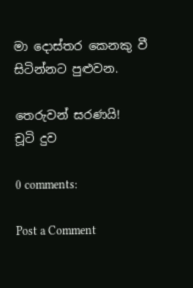මා දොස්තර කෙනකු වී සිටින්නට පුළුවන.

තෙරුවන් සරණයි!
චූටි දුව

0 comments:

Post a Comment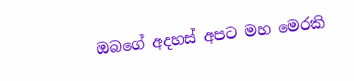ඔබගේ අදහස් අපට මහ මෙරකි